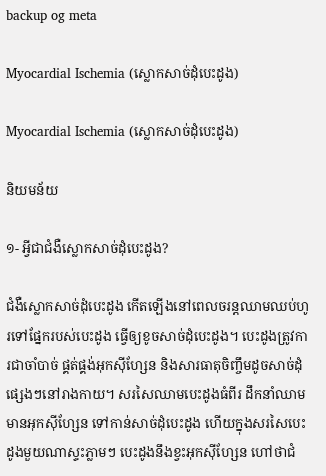backup og meta

Myocardial Ischemia (ស្លោកសាច់ដុំបេះដូង)

Myocardial Ischemia (ស្លោកសាច់ដុំបេះដូង)

និយមន័យ

១- អ្វីជាជំងឺស្លោកសាច់ដុំបេះដូង?

ជំងឺស្លោកសាច់ដុំបេះដូង កើតឡើងនៅពេលចរន្តឈាមឈប់ហូរទៅផ្នែករបស់បេះដូង ធ្វើឲ្យខូចសាច់ដុំបេះដូង។ បេះដូងត្រូវការជាចាំបាច់ ផ្គត់ផ្គង់អុកស៊ីហ្សែន និងសារធាតុចិញ្ចឹមដូចសាច់ដុំផ្សេងៗនៅរាងកាយ។ សរសៃឈាមបេះដូងធំពីរ ដឹកនាំឈាមមានអុកស៊ីហ្សែន ទៅកាន់សាច់ដុំបេះដូង ហើយក្នុងសរសៃបេះដូងមួយណាស្ទះភ្លាមៗ បេះដូងនឹងខ្វះអុកស៊ីហ្សែន ហៅថាជំ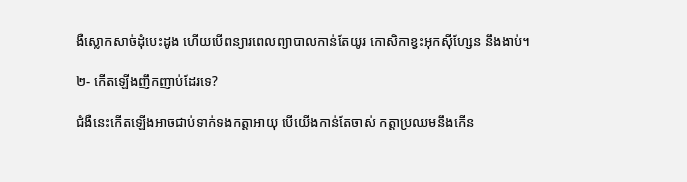ងឺស្លោកសាច់ដុំបេះដូង ហើយបើពន្យារពេលព្យាបាលកាន់តែយូរ កោសិកាខ្វះអុកស៊ីហ្សែន នឹងងាប់។

២- កើតឡើងញឹកញាប់ដែរទេ?

ជំងឺនេះកើតឡើងអាចជាប់ទាក់ទងកត្តាអាយុ បើយើងកាន់តែចាស់ កត្តាប្រឈមនឹងកើន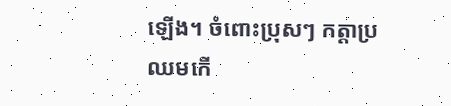ឡើង។ ចំពោះប្រុសៗ កត្តាប្រឈមកើ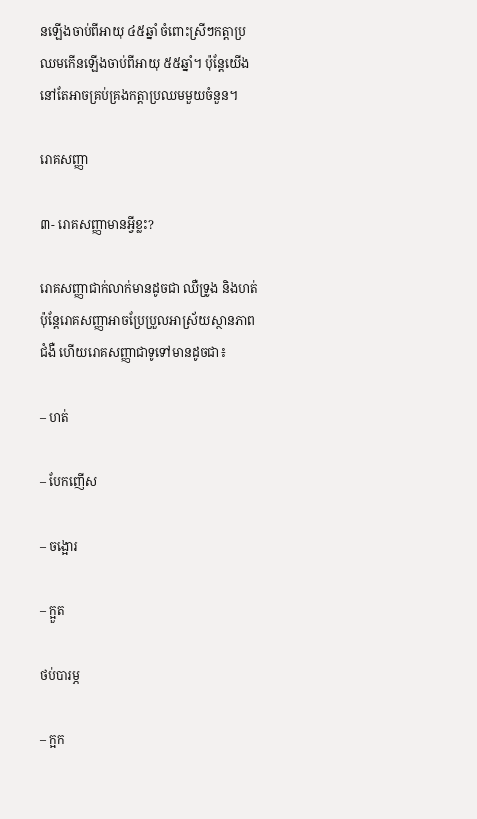នឡើងចាប់ពីអាយុ ៤៥ឆ្នាំ ចំពោះស្រីៗកត្តាប្រឈមកើនឡើងចាប់ពីអាយុ ៥៥ឆ្នាំ។ ប៉ុន្តែយើងនៅតែអាចគ្រប់គ្រងកត្តាប្រឈមមួយចំនួន។

រោគសញ្ញា

៣- រោគសញ្ញាមានអ្វីខ្លះ?

រោគសញ្ញាជាក់លាក់មានដូចជា ឈឺទ្រូង និងហត់ ប៉ុន្តែរោគសញ្ញាអាចប្រែប្រួលអាស្រ័យស្ថានភាពជំងឺ ហើយរោគសញ្ញាជាទូទៅមានដូចជា៖

– ហត់

– បែកញើស

– ចង្អោរ

– ក្អួត

ថប់បារម្ភ

– ក្អក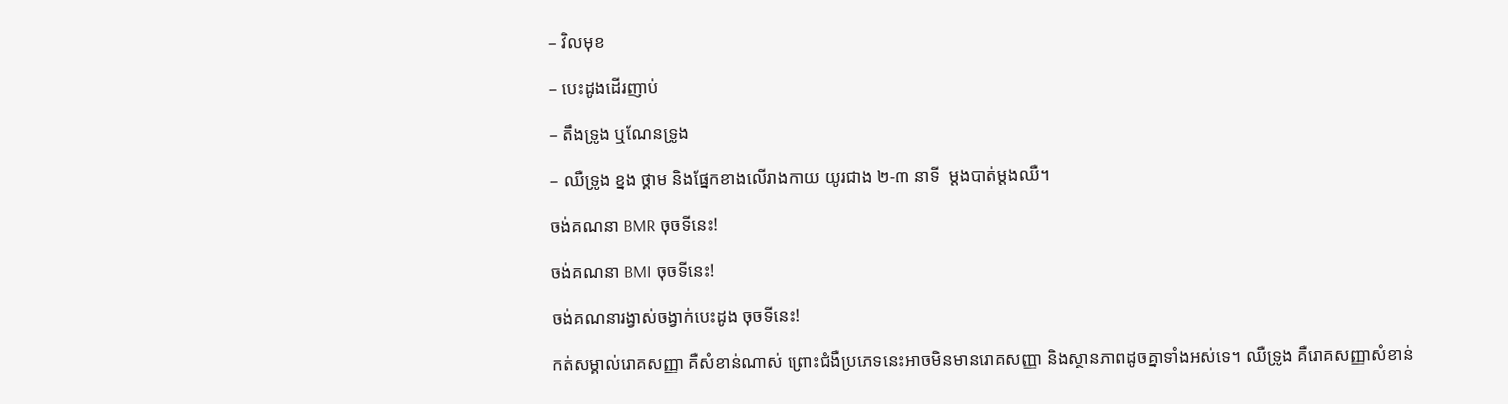– វិលមុខ

– បេះដូងដើរញាប់

– តឹងទ្រូង ឬណែនទ្រូង

– ឈឺទ្រូង ខ្នង ថ្គាម និងផ្នែកខាងលើរាងកាយ យូរជាង ២-៣ នាទី  ម្តងបាត់ម្តងឈឺ។

ចង់គណនា BMR ចុចទីនេះ!

ចង់គណនា BMI ចុចទីនេះ!

ចង់គណនារង្វាស់ចង្វាក់បេះដូង ចុចទីនេះ!

កត់សម្គាល់រោគសញ្ញា គឺសំខាន់ណាស់ ព្រោះជំងឺប្រភេទនេះអាចមិនមានរោគសញ្ញា និងស្ថានភាពដូចគ្នាទាំងអស់ទេ។ ឈឺទ្រូង គឺរោគសញ្ញាសំខាន់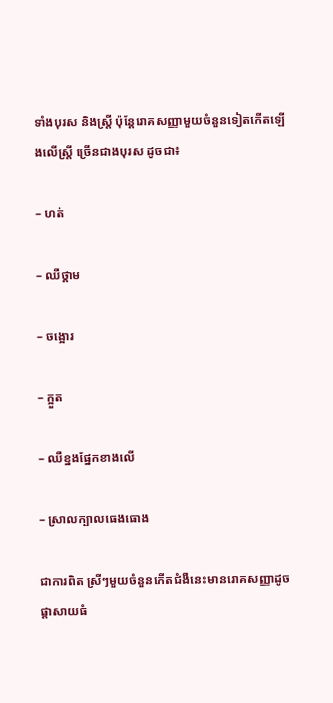ទាំងបុរស និងស្ត្រី ប៉ុន្តែរោគសញ្ញាមួយចំនួនទៀតកើតឡើងលើស្ត្រី ច្រើនជាងបុរស ដូចជា៖

– ហត់

– ឈឺថ្គាម

– ចង្អោរ

– ក្អួត

– ឈឺខ្នងផ្នែកខាងលើ

– ស្រាលក្បាលធេងធោង

ជាការពិត ស្រីៗមួយចំនួនកើតជំងឺនេះមានរោគសញ្ញាដូចផ្តាសាយធំ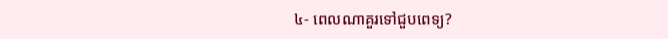៤- ពេលណាគួរទៅជួបពេទ្យ?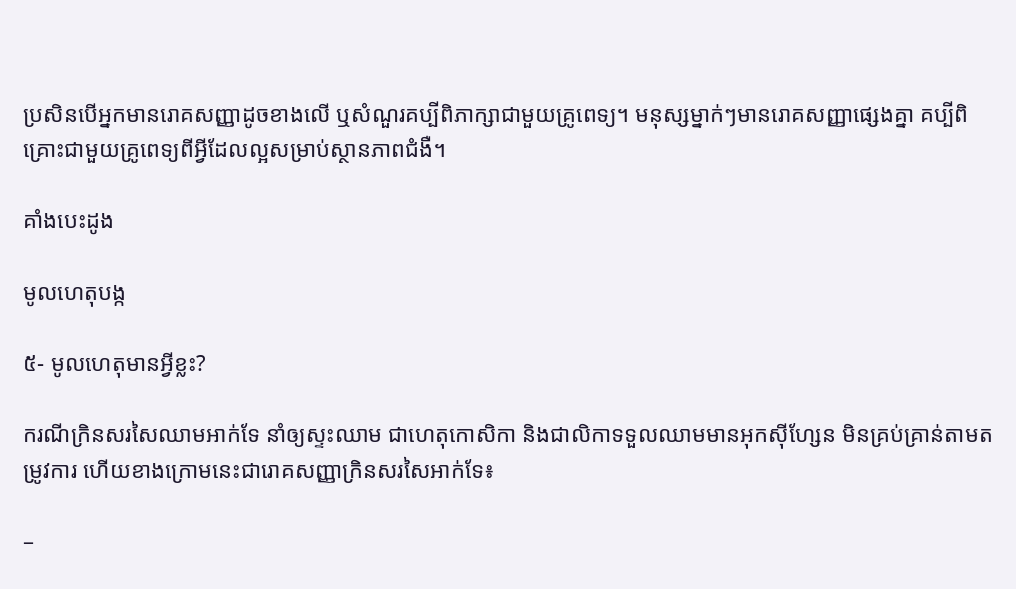ប្រសិនបើអ្នកមានរោគសញ្ញាដូចខាងលើ ឬសំណួរគប្បីពិភាក្សាជាមួយគ្រូពេទ្យ។ មនុស្សម្នាក់ៗមានរោគសញ្ញាផ្សេងគ្នា គប្បីពិគ្រោះជាមួយគ្រូពេទ្យពីអ្វីដែលល្អសម្រាប់ស្ថានភាពជំងឺ។

គាំងបេះដូង

មូលហេតុបង្ក

៥- មូលហេតុមានអ្វីខ្លះ?

ករណីក្រិនសរសៃឈាមអាក់ទែ នាំឲ្យស្ទះឈាម ជាហេតុកោសិកា និងជាលិកាទទួលឈាមមានអុកស៊ីហ្សែន មិនគ្រប់គ្រាន់តាមតម្រូវការ ហើយខាងក្រោមនេះជារោគសញ្ញាក្រិនសរសៃអាក់ទែ៖

–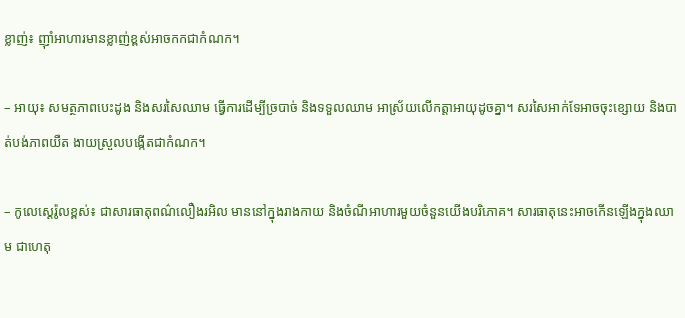ខ្លាញ់៖ ញ៉ាំអាហារមានខ្លាញ់ខ្ពស់អាចកកជាកំណក។

– អាយុ៖ សមត្ថភាពបេះដូង និងសរសៃឈាម ធ្វើការដើម្បីច្របាច់ និងទទួលឈាម អាស្រ័យលើកត្តាអាយុដូចគ្នា។ សរសៃអាក់ទែអាចចុះខ្សោយ និងបាត់បង់ភាពយឺត ងាយស្រួលបង្កើតជាកំណក។

– កូលេស្តេរ៉ូលខ្ពស់៖ ជាសារធាតុពណ៌លឿងរអិល មាននៅក្នុងរាងកាយ និងចំណីអាហារមួយចំនួនយើងបរិភោគ។ សារធាតុនេះអាចកើនឡើងក្នុងឈាម ជាហេតុ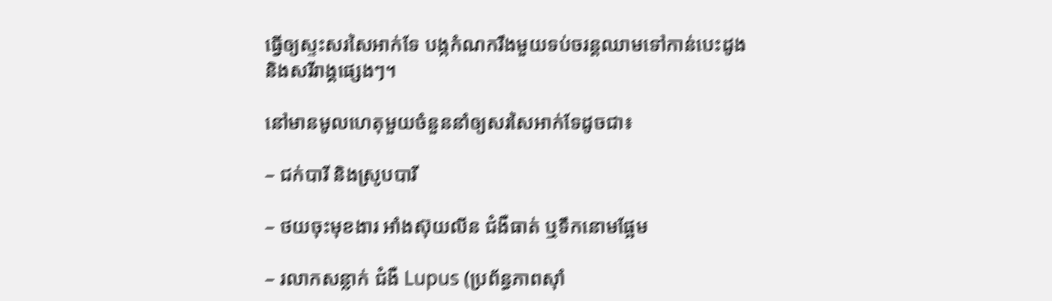ធ្វើឲ្យស្ទះសរសៃអាក់ទែ បង្កកំណករឹងមួយទប់ចរន្តឈាមទៅកាន់បេះដូង និងសរីរាង្គផ្សេងៗ។

នៅមានមូលហេតុមួយចំនួននាំឲ្យសរសៃអាក់ទែដូចជា៖

– ជក់បារី និងស្រូបបារី

– ថយចុះមុខងារ អាំងស៊ុយលីន ជំងឺធាត់ ឬទឹកនោមផ្អែម

– រលាកសន្លាក់ ជំងឺ Lupus (ប្រព័ន្ធភាពស៊ាំ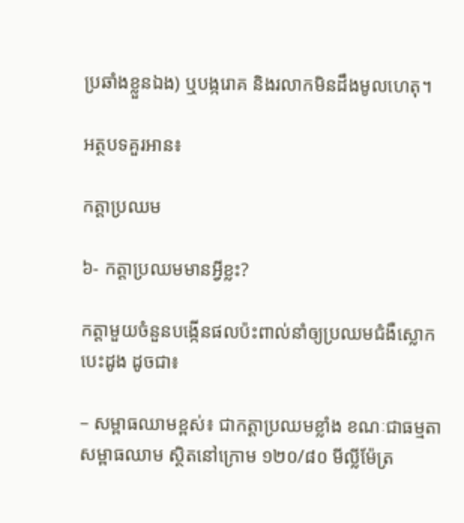ប្រឆាំងខ្លួនឯង) ឬបង្ករោគ និងរលាកមិនដឹងមូលហេតុ។

អត្ថបទគួរអាន៖

កត្តាប្រឈម

៦- កត្តាប្រឈមមានអ្វីខ្លះ?

កត្តាមួយចំនួនបង្កើនផលប៉ះពាល់នាំឲ្យប្រឈមជំងឺស្លោកបេះដូង ដូចជា៖

– សម្ពាធឈាមខ្ពស់៖ ជាកត្តាប្រឈមខ្លាំង ខណៈជាធម្មតាសម្ពាធឈាម ស្ថិតនៅក្រោម ១២០/៨០ មីល្លីម៉ែត្រ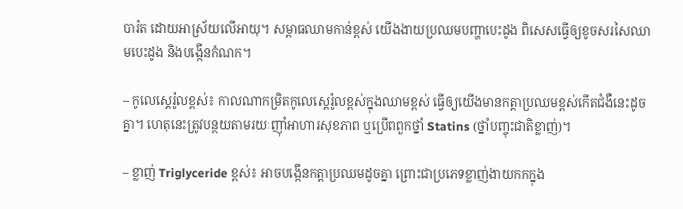បារ៉ត ដោយអាស្រ័យលើអាយុ។ សម្ពាធឈាមកាន់ខ្ពស់ យើងងាយប្រឈមបញ្ហាបេះដូង ពិសេសធ្វើឲ្យខូចសរសៃឈាមបេះដូង និងបង្កើនកំណក។

– កូលេស្តេរ៉ូលខ្ពស់៖ កាលណាកម្រិតកូលេស្តេរ៉ូលខ្ពស់ក្នុងឈាមខ្ពស់ ធ្វើឲ្យយើងមានកត្តាប្រឈមខ្ពស់កើតជំងឺនេះដូចគ្នា។ ហេតុនេះត្រូវបន្ថយតាមរយៈញ៉ាំអាហារសុខភាព ឬប្រើពពួកថ្នាំ Statins (ថ្នាំបញ្ចុះជាតិខ្លាញ់)។

– ខ្លាញ់ Triglyceride ខ្ពស់៖ អាចបង្កើនកត្តាប្រឈមដូចគ្នា ព្រោះជាប្រភេទខ្លាញ់ងាយកកក្នុង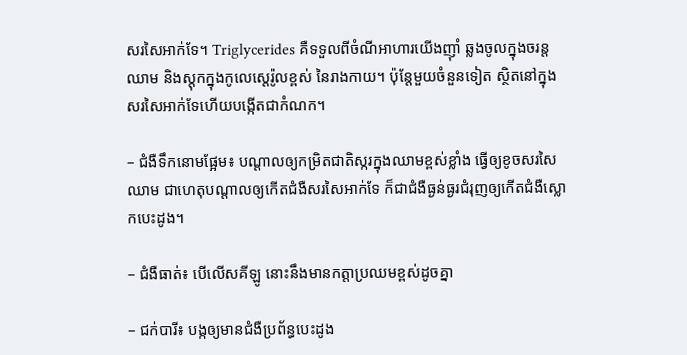សរសៃអាក់ទែ។ Triglycerides គឺទទួលពីចំណីអាហារយើងញ៉ាំ ឆ្លងចូលក្នុងចរន្តឈាម និងស្តុកក្នុងកូលេស្តេរ៉ូលខ្ពស់ នៃរាងកាយ។ ប៉ុន្តែមួយចំនួនទៀត ស្ថិតនៅក្នុងសរសៃអាក់ទែហើយបង្កើតជាកំណក។

– ជំងឺទឹកនោមផ្អែម៖ បណ្តាលឲ្យកម្រិតជាតិស្ករក្នុងឈាមខ្ពស់ខ្លាំង ធ្វើឲ្យខូចសរសៃឈាម ជាហេតុបណ្តាលឲ្យកើតជំងឺសរសៃអាក់ទែ ក៏ជាជំងឺធ្ងន់ធ្ងរជំរុញឲ្យកើតជំងឺស្លោកបេះដូង។

– ជំងឺធាត់៖ បើលើសគីឡូ នោះនឹងមានកត្តាប្រឈមខ្ពស់ដូចគ្នា

– ជក់បារី៖ បង្កឲ្យមានជំងឺប្រព័ន្ធបេះដូង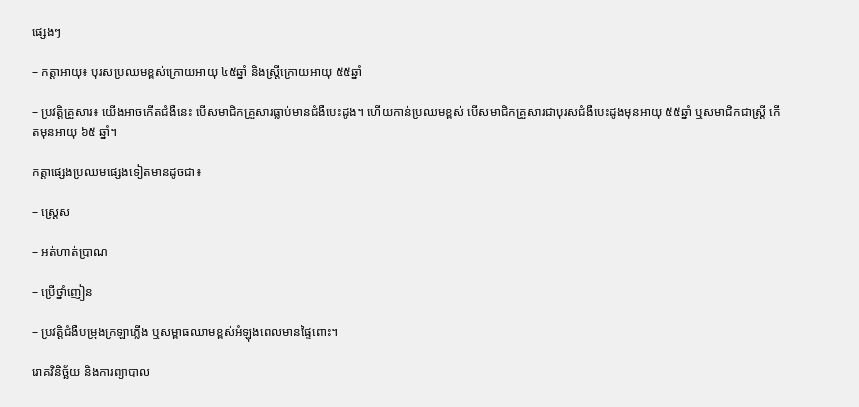ផ្សេងៗ

– កត្តាអាយុ៖ បុរសប្រឈមខ្ពស់ក្រោយអាយុ ៤៥ឆ្នាំ និងស្រ្តីក្រោយអាយុ ៥៥ឆ្នាំ

– ប្រវត្តិគ្រួសារ៖ យើងអាចកើតជំងឺនេះ បើសមាជិកគ្រួសារធ្លាប់មានជំងឺបេះដូង។ ហើយកាន់ប្រឈមខ្ពស់ បើសមាជិកគ្រួសារជាបុរសជំងឺបេះដូងមុនអាយុ ៥៥ឆ្នាំ ឬសមាជិកជាស្ត្រី កើតមុនអាយុ ៦៥ ឆ្នាំ។

កត្តាផ្សេងប្រឈមផ្សេងទៀតមានដូចជា៖

– ស្ត្រេស

– អត់ហាត់ប្រាណ

– ប្រើថ្នាំញៀន

– ប្រវត្តិជំងឺបម្រុងក្រឡាភ្លើង ឬសម្ពាធឈាមខ្ពស់អំឡុងពេលមានផ្ទៃពោះ។

រោគវិនិច្ឆ័យ និងការព្យាបាល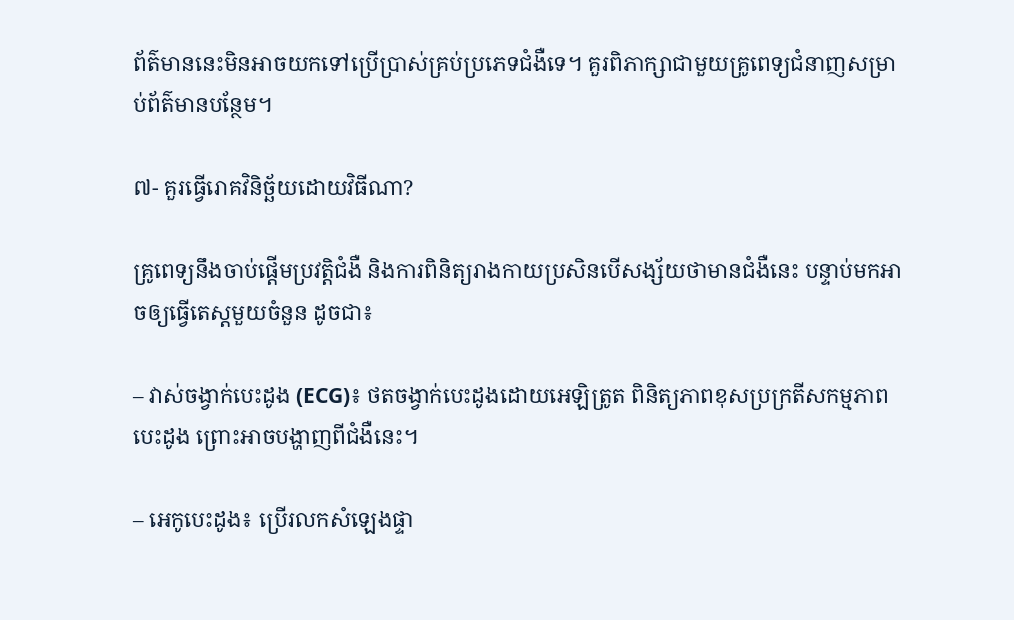ព័ត៌មាននេះមិនអាចយកទៅប្រើប្រាស់គ្រប់ប្រភេទជំងឺទេ។ គួរពិភាក្សាជាមួយគ្រូពេទ្យជំនាញសម្រាប់ព័ត៌មានបន្ថែម។

៧- គួរធ្វើរោគវិនិច្ឆ័យដោយវិធីណា?

គ្រូពេទ្យនឹងចាប់ផ្តើមប្រវត្តិជំងឺ និងការពិនិត្យរាងកាយប្រសិនបើសង្ស័យថាមានជំងឺនេះ បន្ទាប់មកអាចឲ្យធ្វើតេស្តមួយចំនួន ដូចជា៖

– វាស់ចង្វាក់បេះដូង (ECG)៖ ថតចង្វាក់បេះដូងដោយអេឡិត្រូត ពិនិត្យភាពខុសប្រក្រតីសកម្មភាពបេះដូង ព្រោះអាចបង្ហាញពីជំងឺនេះ។

– អេកូបេះដូង៖ ប្រើរលកសំឡេងផ្ទា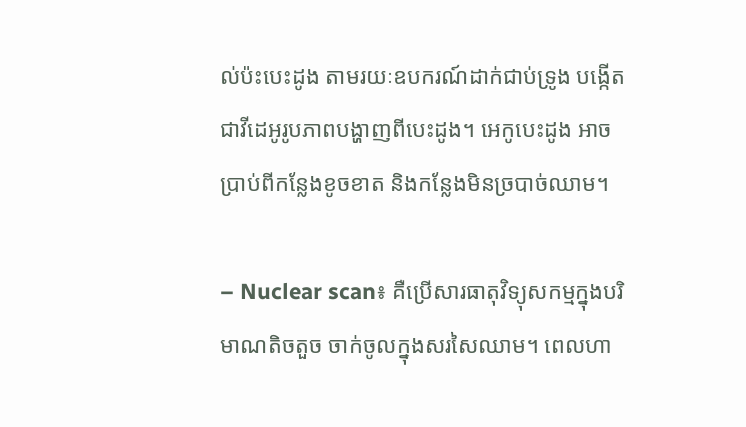ល់ប៉ះបេះដូង តាមរយៈឧបករណ៍ដាក់ជាប់ទ្រូង បង្កើតជាវីដេអូរូបភាពបង្ហាញពីបេះដូង។ អេកូបេះដូង អាចប្រាប់ពីកន្លែងខូចខាត និងកន្លែងមិនច្របាច់ឈាម។

– Nuclear scan៖ គឺប្រើសារធាតុវិទ្យុសកម្មក្នុងបរិមាណតិចតួច ចាក់ចូលក្នុងសរសៃឈាម។ ពេលហា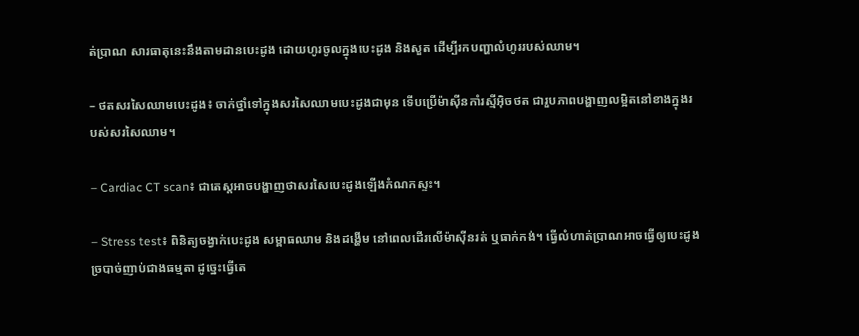ត់ប្រាណ សារធាតុនេះនឹងតាមដានបេះដូង ដោយហូរចូលក្នុងបេះដូង និងសួត ដើម្បីរកបញ្ហាលំហូររបស់ឈាម។

– ថតសរសៃឈាមបេះដូង៖ ចាក់ថ្នាំទៅក្នុងសរសៃឈាមបេះដូងជាមុន ទើបប្រើម៉ាស៊ីនកាំរស្មីអ៊ិចថត ជារួបភាពបង្ហាញលម្អិតនៅខាងក្នុងរបស់សរសៃឈាម។

– Cardiac CT scan៖ ជាតេស្តអាចបង្ហាញថាសរសៃបេះដូងឡើងកំណកស្ទះ។

– Stress test៖ ពិនិត្យចង្វាក់បេះដូង សម្ពាធឈាម និងដង្ហើម នៅពេលដើរលើម៉ាស៊ីនរត់ ឬធាក់កង់។ ធ្វើលំហាត់ប្រាណអាចធ្វើឲ្យបេះដូងច្របាច់ញាប់ជាងធម្មតា ដូច្នេះធ្វើតេ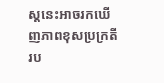ស្តនេះអាចរកឃើញភាពខុសប្រក្រតីរប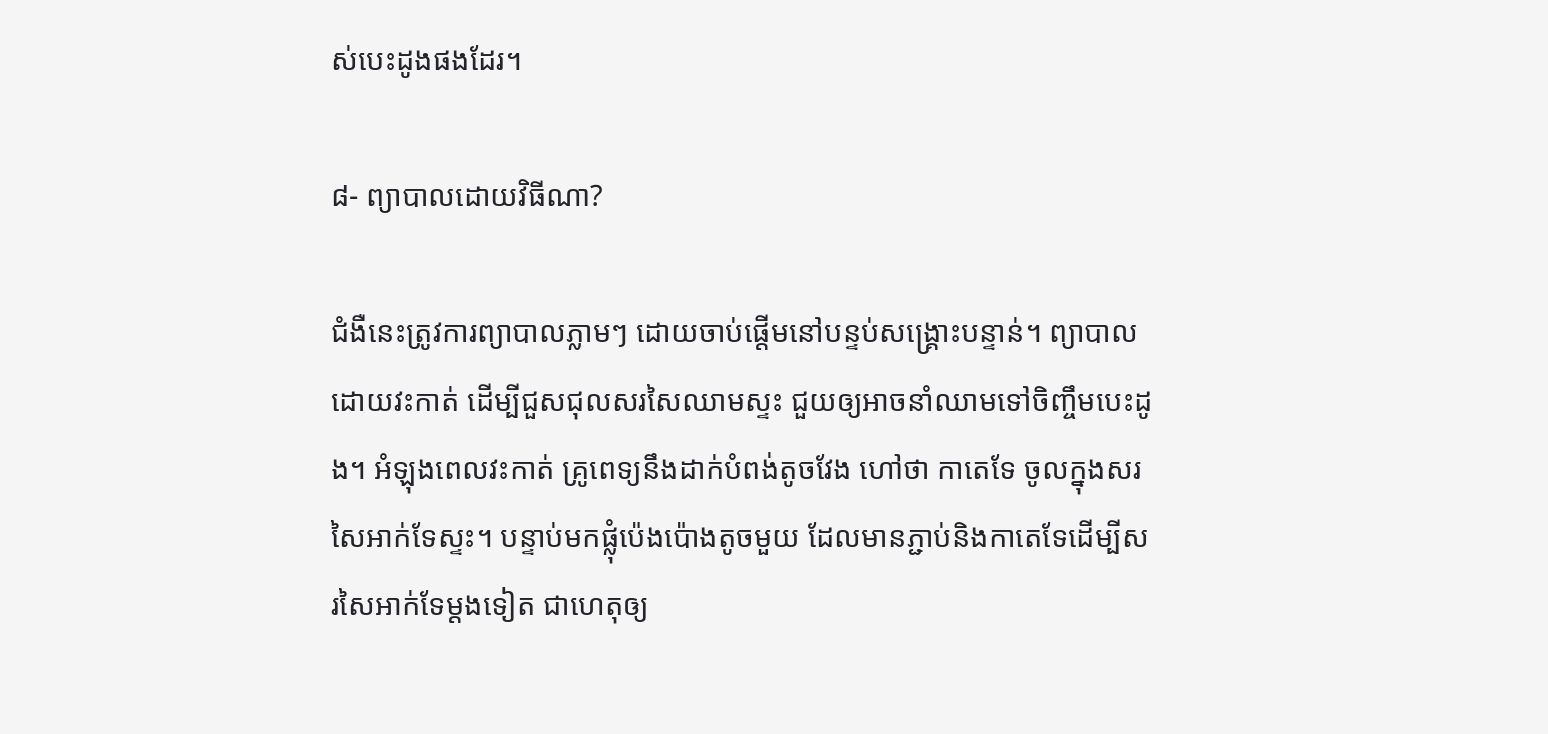ស់បេះដូងផងដែរ។

៨- ព្យាបាលដោយវិធីណា?

ជំងឺនេះត្រូវការព្យាបាលភ្លាមៗ ដោយចាប់ផ្តើមនៅបន្ទប់សង្គ្រោះបន្ទាន់។ ព្យាបាលដោយវះកាត់ ដើម្បីជួសជុលសរសៃឈាមស្ទះ ជួយឲ្យអាចនាំឈាមទៅចិញ្ចឹមបេះដូង។ អំឡុងពេលវះកាត់ គ្រូពេទ្យនឹងដាក់បំពង់តូចវែង ហៅថា កាតេទែ ចូលក្នុងសរសៃអាក់ទែស្ទះ។ បន្ទាប់មកផ្លុំប៉េងប៉ោងតូចមួយ ដែលមានភ្ជាប់និងកាតេទែដើម្បីសរសៃអាក់ទែម្តងទៀត ជាហេតុឲ្យ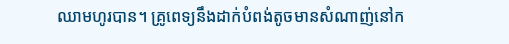ឈាមហូរបាន។ គ្រូពេទ្យនឹងដាក់បំពង់តូចមានសំណាញ់នៅក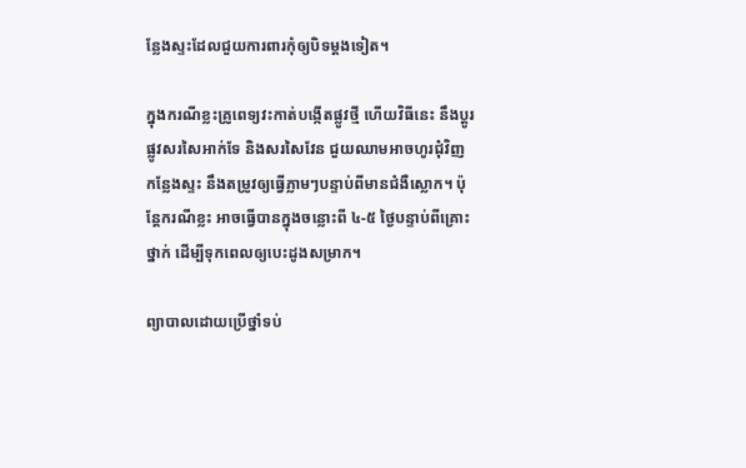ន្លែងស្ទះដែលជួយការពារកុំឲ្យបិទម្តងទៀត។

ក្នុងករណីខ្លះគ្រូពេទ្យវះកាត់បង្កើតផ្លូវថ្មី ហើយវិធីនេះ នឹងប្តូរផ្លូវសរសៃអាក់ទែ និងសរសៃវែន ជួយឈាមអាចហូរជុំវិញកន្លែងស្ទះ នឹងតម្រូវឲ្យធ្វើភ្លាមៗបន្ទាប់ពីមានជំងឺស្លោក។ ប៉ុន្តែករណីខ្លះ អាចធ្វើបានក្នុងចន្លោះពី ៤-៥ ថ្ងៃបន្ទាប់ពីគ្រោះថ្នាក់ ដើម្បីទុកពេលឲ្យបេះដូងសម្រាក។

ព្យាបាលដោយប្រើថ្នាំទប់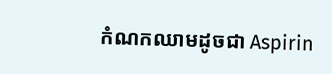កំណកឈាមដូចជា Aspirin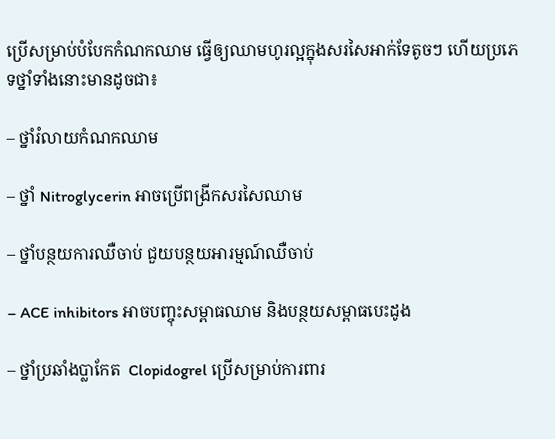ប្រើសម្រាប់បំបែកកំណកឈាម ធ្វើឲ្យឈាមហូរល្អក្នុងសរសៃអាក់ទែតូចៗ ហើយប្រភេទថ្នាំទាំងនោះមានដូចជា៖

– ថ្នាំរំលាយកំណកឈាម

– ថ្នាំ Nitroglycerin អាចប្រើពង្រីកសរសៃឈាម

– ថ្នាំបន្ថយការឈឺចាប់ ជួយបន្ថយអារម្មណ៍ឈឺចាប់

– ACE inhibitors អាចបញ្ចុះសម្ពាធឈាម និងបន្ថយសម្ពាធបេះដូង

– ថ្នាំប្រឆាំងប្លាកែត  Clopidogrel ប្រើសម្រាប់ការពារ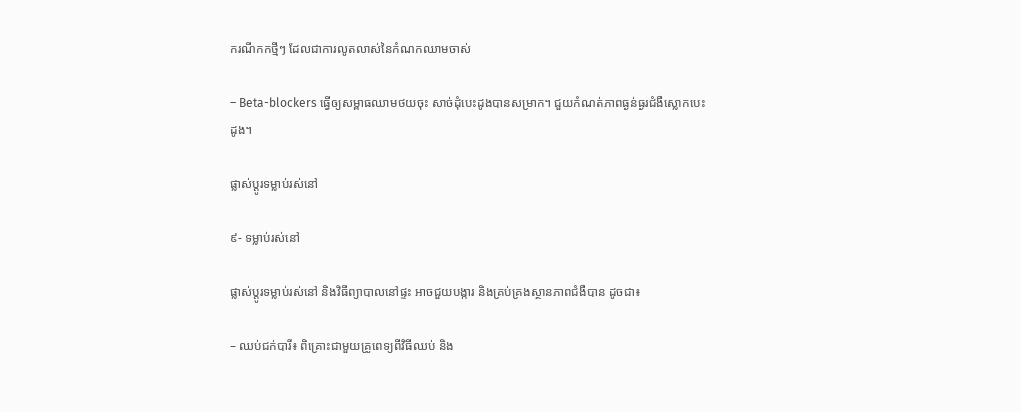ករណីកកថ្មីៗ ដែលជាការលូតលាស់នៃកំណកឈាមចាស់

– Beta-blockers ធ្វើឲ្យសម្ពាធឈាមថយចុះ សាច់ដុំបេះដូងបានសម្រាក។ ជួយកំណត់ភាពធ្ងន់ធ្ងរជំងឺស្លោកបេះដូង។

ផ្លាស់ប្តូរទម្លាប់រស់នៅ

៩- ទម្លាប់រស់នៅ

ផ្លាស់ប្តូរទម្លាប់រស់នៅ និងវិធីព្យាបាលនៅផ្ទះ អាចជួយបង្ការ និងគ្រប់គ្រងស្ថានភាពជំងឺបាន ដូចជា៖

– ឈប់ជក់បារី៖ ពិគ្រោះជាមួយគ្រូពេទ្យពីវិធីឈប់ និង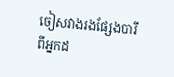ចៀសវាងរងផ្សែងបារីពីអ្នកដ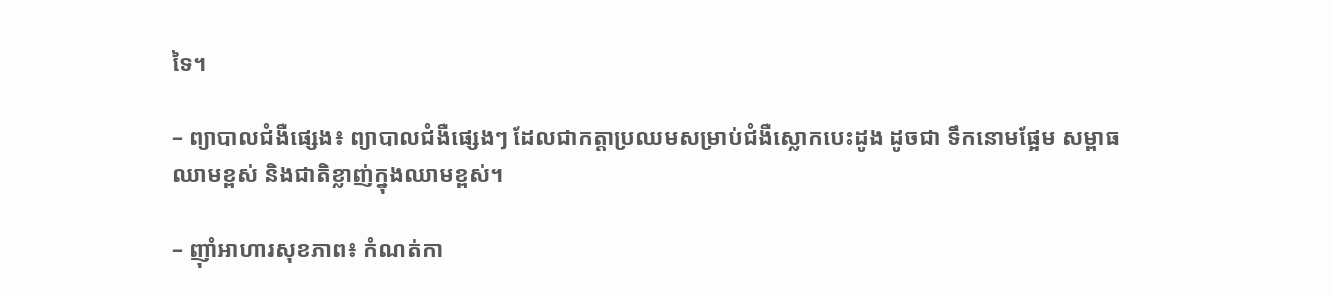ទៃ។

– ព្យាបាលជំងឺផ្សេង៖ ព្យាបាលជំងឺផ្សេងៗ ដែលជាកត្តាប្រឈមសម្រាប់ជំងឺស្លោកបេះដូង ដូចជា ទឹកនោមផ្អែម សម្ពាធឈាមខ្ពស់ និងជាតិខ្លាញ់ក្នុងឈាមខ្ពស់។

– ញ៉ាំអាហារសុខភាព៖ កំណត់កា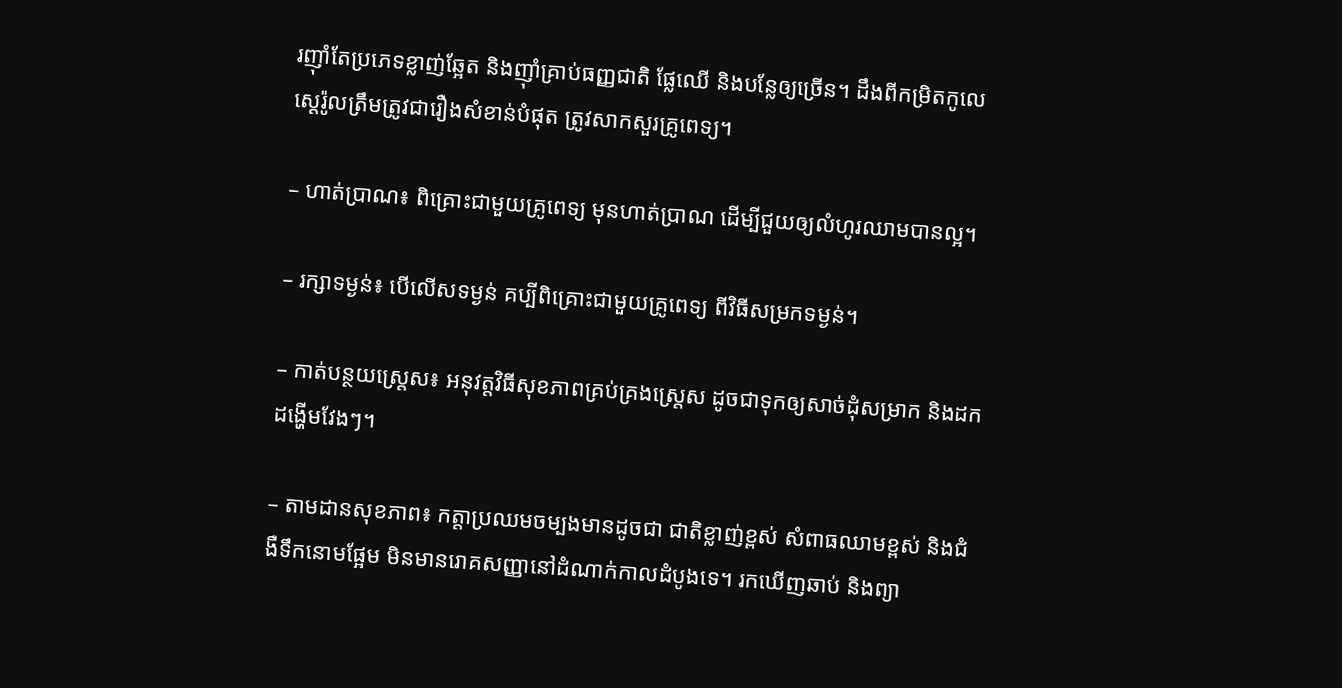រញ៉ាំតែប្រភេទខ្លាញ់ឆ្អែត និងញ៉ាំគ្រាប់ធញ្ញជាតិ ផ្លែឈើ និងបន្លែឲ្យច្រើន។ ដឹងពីកម្រិតកូលេស្តេរ៉ូលត្រឹមត្រូវជារឿងសំខាន់បំផុត ត្រូវសាកសួរគ្រូពេទ្យ។

– ហាត់ប្រាណ៖ ពិគ្រោះជាមួយគ្រូពេទ្យ មុនហាត់ប្រាណ ដើម្បីជួយឲ្យលំហូរឈាមបានល្អ។

– រក្សាទម្ងន់៖ បើលើសទម្ងន់ គប្បីពិគ្រោះជាមួយគ្រូពេទ្យ ពីវិធីសម្រកទម្ងន់។

– កាត់បន្ថយស្ត្រេស៖ អនុវត្តវិធីសុខភាពគ្រប់គ្រងស្ត្រេស ដូចជាទុកឲ្យសាច់ដុំសម្រាក និងដកដង្ហើមវែងៗ។

– តាមដានសុខភាព៖ កត្តាប្រឈមចម្បងមានដូចជា ជាតិខ្លាញ់ខ្ពស់ សំពាធឈាមខ្ពស់ និងជំងឺទឹកនោមផ្អែម មិនមានរោគសញ្ញានៅដំណាក់កាលដំបូងទេ។ រកឃើញឆាប់ និងព្យា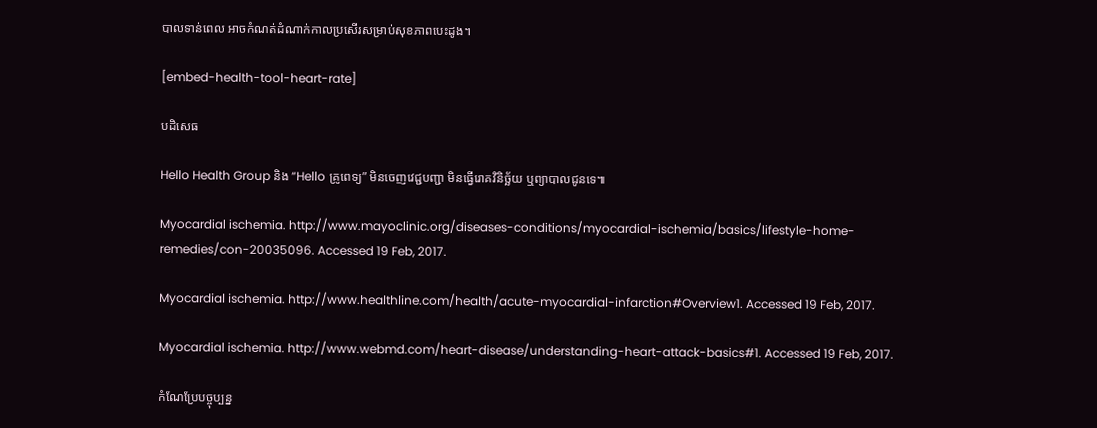បាលទាន់ពេល អាចកំណត់ដំណាក់កាលប្រសើរសម្រាប់សុខភាពបេះដូង។

[embed-health-tool-heart-rate]

បដិសេធ

Hello Health Group និង “Hello គ្រូពេទ្យ” មិនចេញវេជ្ជបញ្ជា មិនធ្វើរោគវិនិច្ឆ័យ ឬព្យាបាលជូនទេ៕

Myocardial ischemia. http://www.mayoclinic.org/diseases-conditions/myocardial-ischemia/basics/lifestyle-home-remedies/con-20035096. Accessed 19 Feb, 2017.

Myocardial ischemia. http://www.healthline.com/health/acute-myocardial-infarction#Overview1. Accessed 19 Feb, 2017.

Myocardial ischemia. http://www.webmd.com/heart-disease/understanding-heart-attack-basics#1. Accessed 19 Feb, 2017.

កំណែប្រែបច្ចុប្បន្ន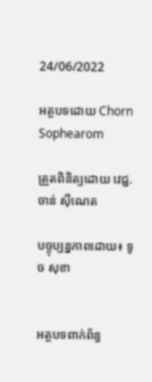24/06/2022

អត្ថបទដោយ Chorn Sophearom

ត្រួតពិនិត្យដោយ វេជ្ជ. ចាន់ ស៊ីណេត

បច្ចុប្បន្នភាពដោយ៖ ទូច សុខា


អត្ថបទពាក់ព័ន្ធ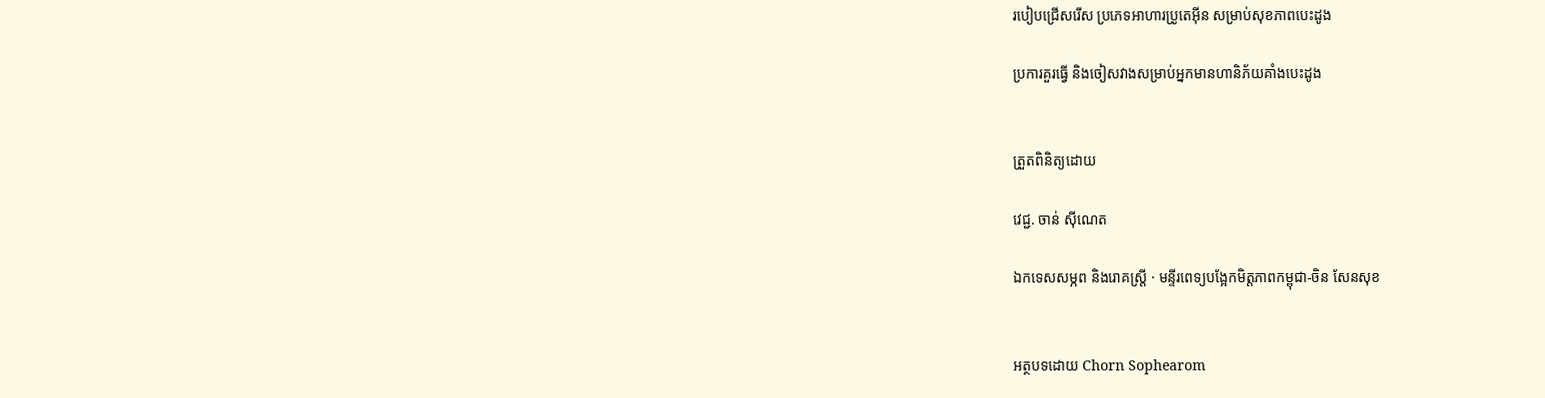របៀបជ្រើសរើស ប្រភេទអាហារប្រូតេអ៊ីន សម្រាប់សុខភាពបេះដូង

ប្រការគួរធ្វើ និងចៀសវាងសម្រាប់អ្នកមានហានិភ័យគាំងបេះដូង


ត្រួតពិនិត្យដោយ

វេជ្ជ. ចាន់ ស៊ីណេត

ឯកទេសសម្ភព និងរោគស្ត្រី · មន្ទីរពេទ្យបង្អែកមិត្តភាពកម្ពុជា-ចិន សែនសុខ


អត្ថបទដោយ Chorn Sophearom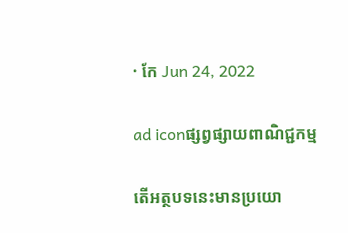· កែ Jun 24, 2022

ad iconផ្សព្វផ្សាយពាណិជ្ជកម្ម

តើអត្ថបទនេះមានប្រយោ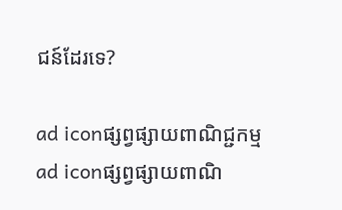ជន៍ដែរទេ?

ad iconផ្សព្វផ្សាយពាណិជ្ជកម្ម
ad iconផ្សព្វផ្សាយពាណិ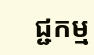ជ្ជកម្ម